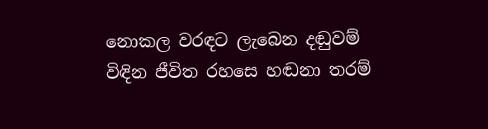නොකල වරඳට ලැබෙන දඬුවම්
විඳින ජීවිත රහසෙ හඬනා තරම්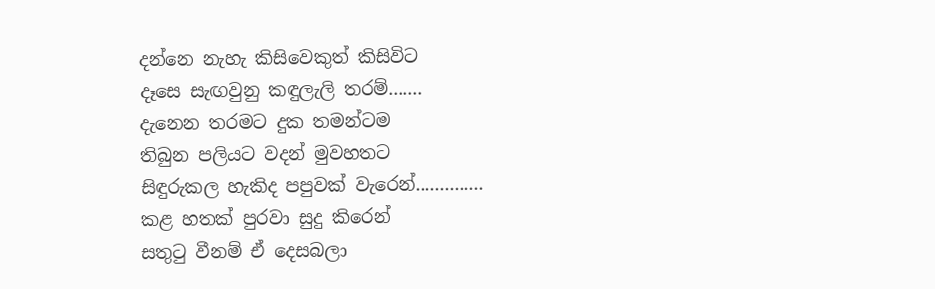දන්නෙ නැහැ කිසිවෙකුත් කිසිවිට
දෑසෙ සැඟවුනු කඳුලැලි තරම්.......
දැනෙන තරමට දුක තමන්ටම
තිබුන පලියට වදන් මුවහතට
සිඳුරුකල හැකිද පපුවක් වැරෙන්..............
කළ හතක් පුරවා සුදු කිරෙන්
සතුටු වීනම් ඒ දෙසබලා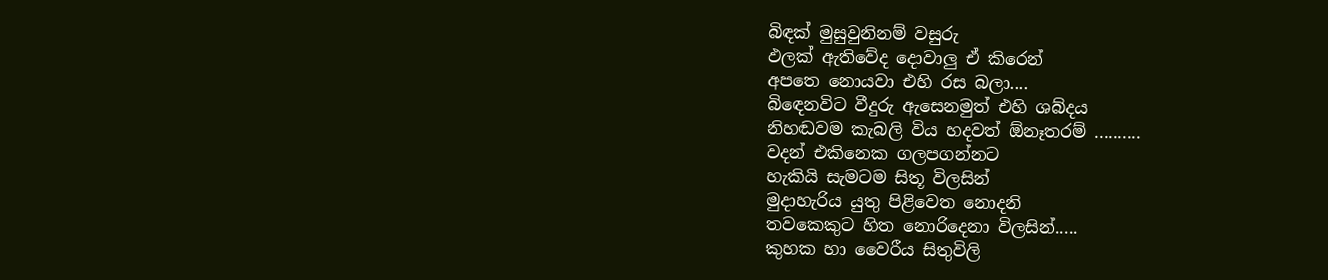බිඳක් මුසුවුනිනම් වසුරු
ඵලක් ඇතිවේද දොවාලු ඒ කිරෙන්
අපතෙ නොයවා එහි රස බලා....
බිඳෙනවිට වීදුරු ඇසෙනමුත් එහි ශබ්දය
නිහඬවම කැබලි විය හදවත් ඕනෑතරම් ..........
වදන් එකිනෙක ගලපගන්නට
හැකියි සැමටම සිතූ විලසින්
මුදාහැරිය යුතු පිළිවෙත නොදනි
තවකෙකුට හිත නොරිදෙනා විලසින්.....
කුහක හා වෛරීය සිතුවිලි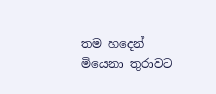තම හදෙන් මියෙනා තුරාවට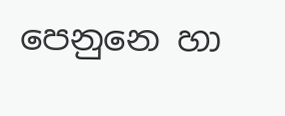පෙනුනෙ හා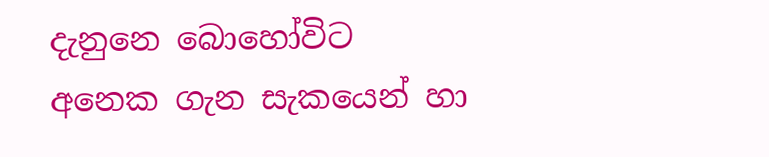දැනුනෙ බොහෝවිට
අනෙක ගැන සැකයෙන් හා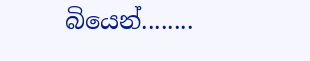බියෙන්........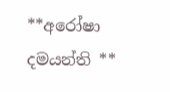**අරෝෂා දමයන්ති **